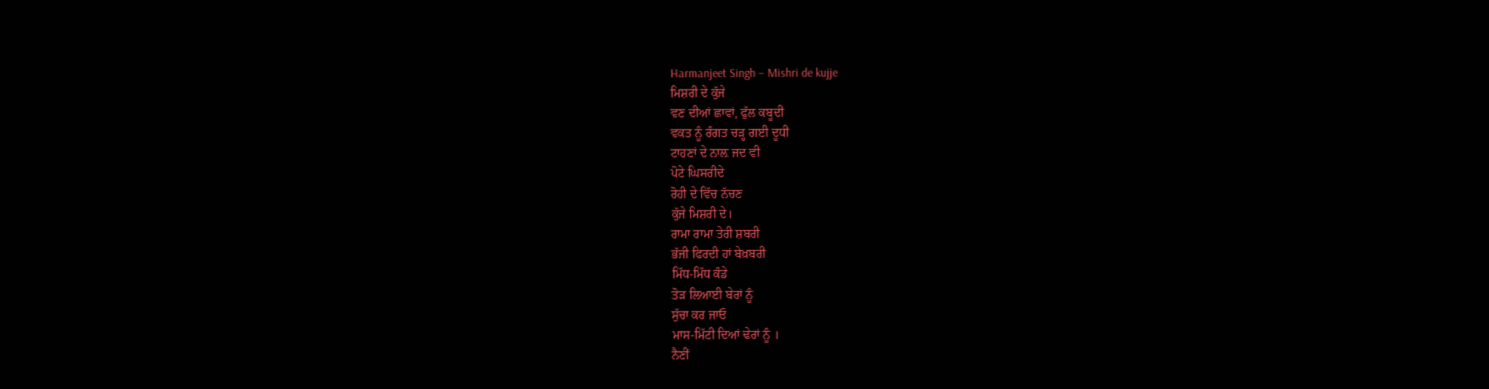Harmanjeet Singh – Mishri de kujje
ਮਿਸ਼ਰੀ ਦੇ ਕੁੱਜੇ
ਵਣ ਦੀਆਂ ਛਾਵਾਂ, ਫੁੱਲ ਕਬੂਦੀ
ਵਕਤ ਨੂੰ ਰੰਗਤ ਚੜ੍ਹ ਗਈ ਦੂਧੀ
ਟਾਹਣਾਂ ਦੇ ਨਾਲ਼ ਜਦ ਵੀ
ਪੋਟੇ ਘਿਸਰੀਦੇ
ਰੋਹੀ ਦੇ ਵਿੱਚ ਨੱਚਣ
ਕੁੱਜੇ ਮਿਸ਼ਰੀ ਦੇ।
ਰਾਮਾ ਰਾਮਾ ਤੇਰੀ ਸ਼ਬਰੀ
ਭੱਜੀ ਫਿਰਦੀ ਹਾਂ ਬੇਖ਼ਬਰੀ
ਮਿੱਧ-ਮਿੱਧ ਕੰਡੇ
ਤੋੜ ਲਿਆਈ ਬੇਰਾਂ ਨੂੰ
ਸੁੱਚਾ ਕਰ ਜਾਓ
ਮਾਸ-ਮਿੱਟੀ ਦਿਆਂ ਢੇਰਾਂ ਨੂੰ ।
ਨੈਣੀਂ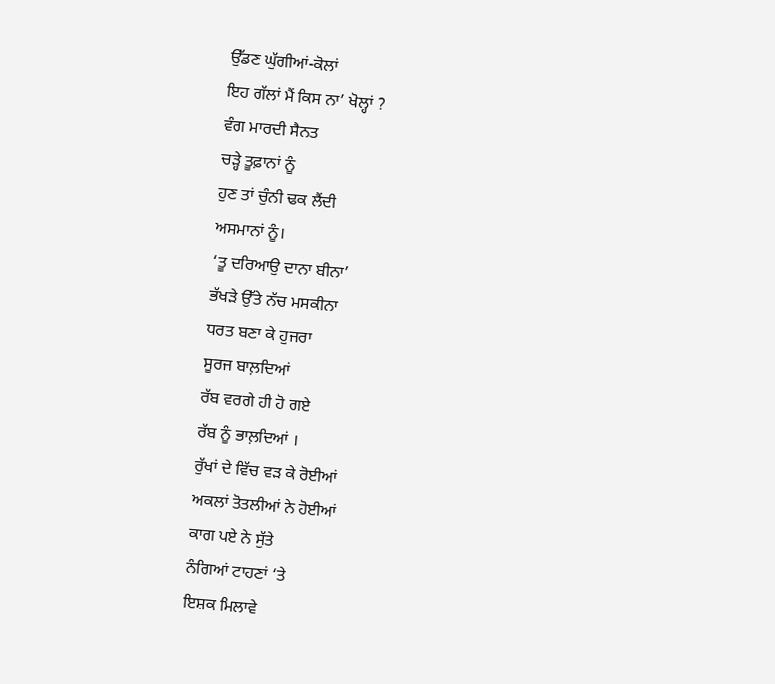ਉੱਡਣ ਘੁੱਗੀਆਂ-ਕੋਲਾਂ
ਇਹ ਗੱਲਾਂ ਮੈਂ ਕਿਸ ਨਾ’ ਖੋਲ੍ਹਾਂ ?
ਵੰਗ ਮਾਰਦੀ ਸੈਨਤ
ਚੜ੍ਹੇ ਤੂਫ਼ਾਨਾਂ ਨੂੰ
ਹੁਣ ਤਾਂ ਚੁੰਨੀ ਢਕ ਲੈਂਦੀ
ਅਸਮਾਨਾਂ ਨੂੰ।
‘ਤੂ ਦਰਿਆਉ ਦਾਨਾ ਬੀਨਾ’
ਭੱਖੜੇ ਉੱਤੇ ਨੱਚ ਮਸਕੀਨਾ
ਧਰਤ ਬਣਾ ਕੇ ਹੁਜਰਾ
ਸੂਰਜ ਬਾਲ਼ਦਿਆਂ
ਰੱਬ ਵਰਗੇ ਹੀ ਹੋ ਗਏ
ਰੱਬ ਨੂੰ ਭਾਲ਼ਦਿਆਂ ।
ਰੁੱਖਾਂ ਦੇ ਵਿੱਚ ਵੜ ਕੇ ਰੋਈਆਂ
ਅਕਲਾਂ ਤੋਤਲੀਆਂ ਨੇ ਹੋਈਆਂ
ਕਾਗ ਪਏ ਨੇ ਸੁੱਤੇ
ਨੰਗਿਆਂ ਟਾਹਣਾਂ ‘ਤੇ
ਇਸ਼ਕ ਮਿਲਾਵੇ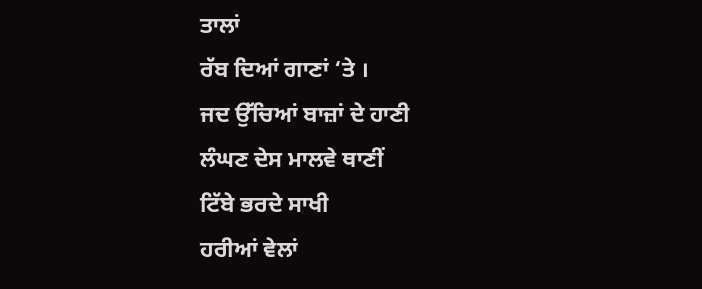ਤਾਲਾਂ
ਰੱਬ ਦਿਆਂ ਗਾਣਾਂ ‘ਤੇ ।
ਜਦ ਉੱਚਿਆਂ ਬਾਜ਼ਾਂ ਦੇ ਹਾਣੀ
ਲੰਘਣ ਦੇਸ ਮਾਲਵੇ ਥਾਣੀਂ
ਟਿੱਬੇ ਭਰਦੇ ਸਾਖੀ
ਹਰੀਆਂ ਵੇਲਾਂ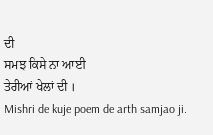ਦੀ
ਸਮਝ ਕਿਸੇ ਨਾ ਆਈ
ਤੇਰੀਆਂ ਖੇਲਾਂ ਦੀ ।
Mishri de kuje poem de arth samjao ji.